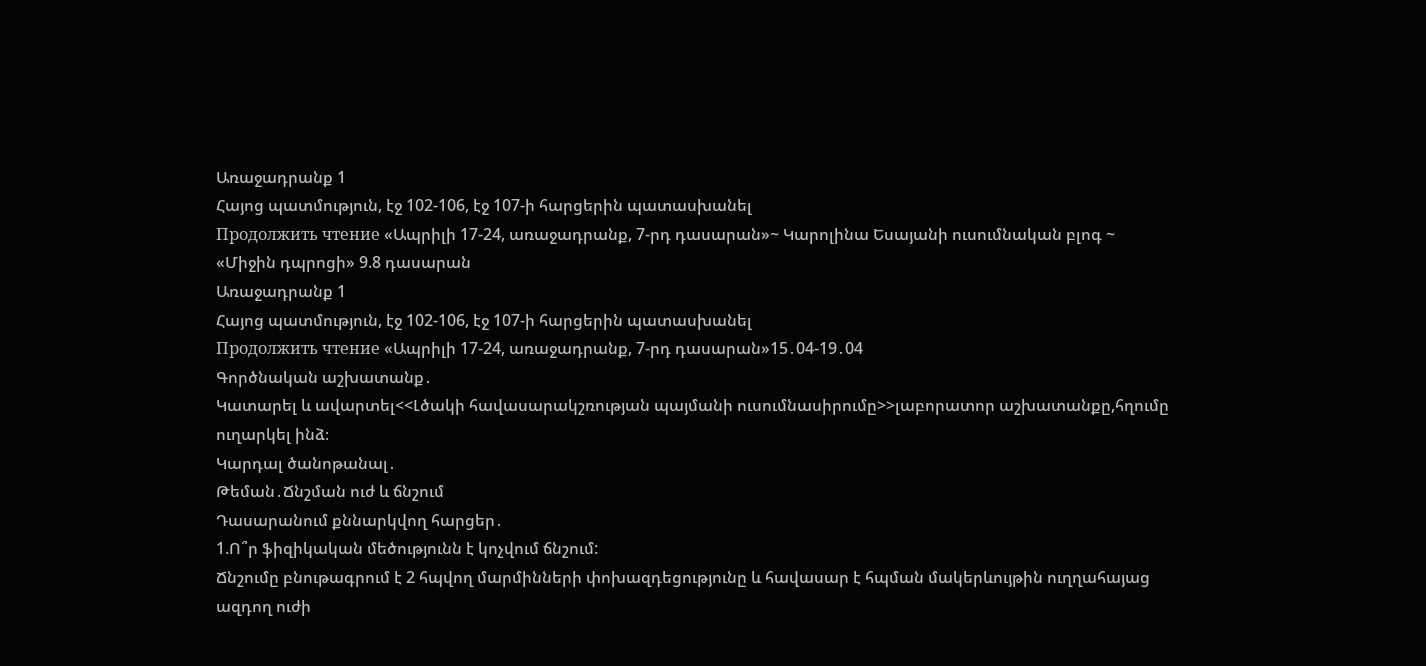Առաջադրանք 1
Հայոց պատմություն, էջ 102-106, էջ 107-ի հարցերին պատասխանել
Продолжить чтение «Ապրիլի 17-24, առաջադրանք, 7-րդ դասարան»~ Կարոլինա Եսայանի ուսումնական բլոգ ~
«Միջին դպրոցի» 9.8 դասարան
Առաջադրանք 1
Հայոց պատմություն, էջ 102-106, էջ 107-ի հարցերին պատասխանել
Продолжить чтение «Ապրիլի 17-24, առաջադրանք, 7-րդ դասարան»15․04-19․04
Գործնական աշխատանք․
Կատարել և ավարտել<<Լծակի հավասարակշռության պայմանի ուսումնասիրումը>>լաբորատոր աշխատանքը,հղումը ուղարկել ինձ։
Կարդալ ծանոթանալ․
Թեման․Ճնշման ուժ և ճնշում
Դասարանում քննարկվող հարցեր․
1.Ո՞ր ֆիզիկական մեծությունն է կոչվում ճնշում:
Ճնշումը բնութագրում է 2 հպվող մարմինների փոխազդեցությունը և հավասար է հպման մակերևույթին ուղղահայաց ազդող ուժի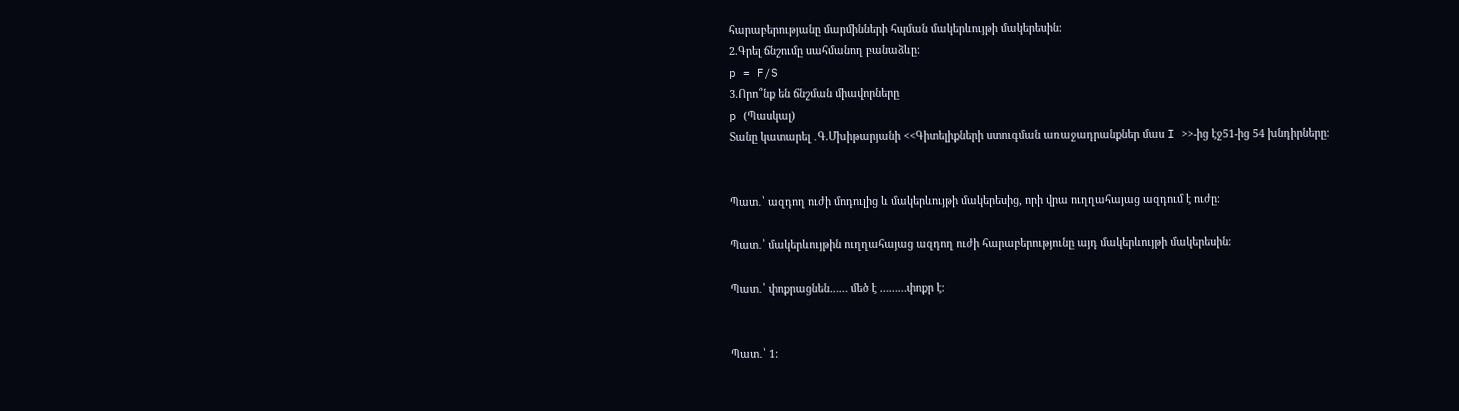հարաբերությանը մարմինների հպման մակերևույթի մակերեսին:
2.Գրել ճնշումը սահմանող բանաձևը:
p = F/S
3.Որո՞նք են ճնշման միավորները
p (Պասկալ)
Տանը կատարել ․Գ.Մխիթարյանի <<Գիտելիքների ստուգման առաջադրանքներ մաս I >>-ից էջ51-ից 54 խնդիրները։


Պատ․՝ ազդող ուժի մոդուլից և մակերևույթի մակերեսից, որի վրա ուղղահայաց ազդում է ուժը։

Պատ․՝ մակերևույթին ուղղահայաց ազդող ուժի հարաբերությունը այդ մակերևույթի մակերեսին։

Պատ․՝ փոքրացնեն…… մեծ է ………փոքր է։


Պատ․՝ 1: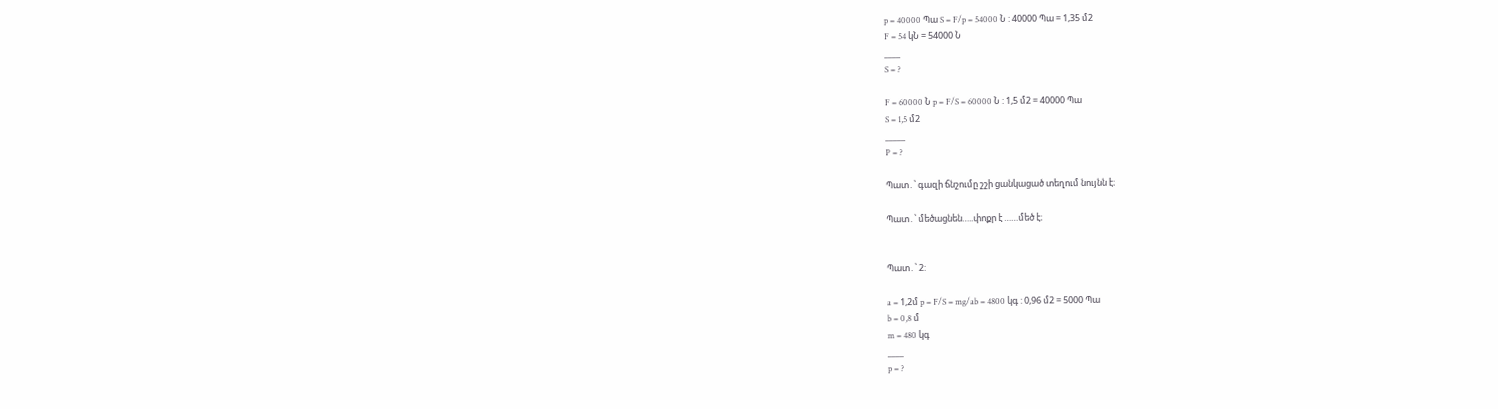p = 40000 Պա S = F/p = 54000 Ն : 40000 Պա = 1,35 մ2
F = 54 կՆ = 54000 Ն
____
S = ?

F = 60000 Ն p = F/S = 60000 Ն : 1,5 մ2 = 40000 Պա
S = 1,5 մ2
_____
P = ?

Պատ․՝ գազի ճնշումը շշի ցանկացած տեղում նույնն է։

Պատ․՝ մեծացնեն…..փոքր է ……մեծ է։


Պատ․՝ 2:

a = 1,2մ p = F/S = mg/ab = 4800 կգ : 0,96 մ2 = 5000 Պա
b = 0,8 մ
m = 480 կգ
____
p = ?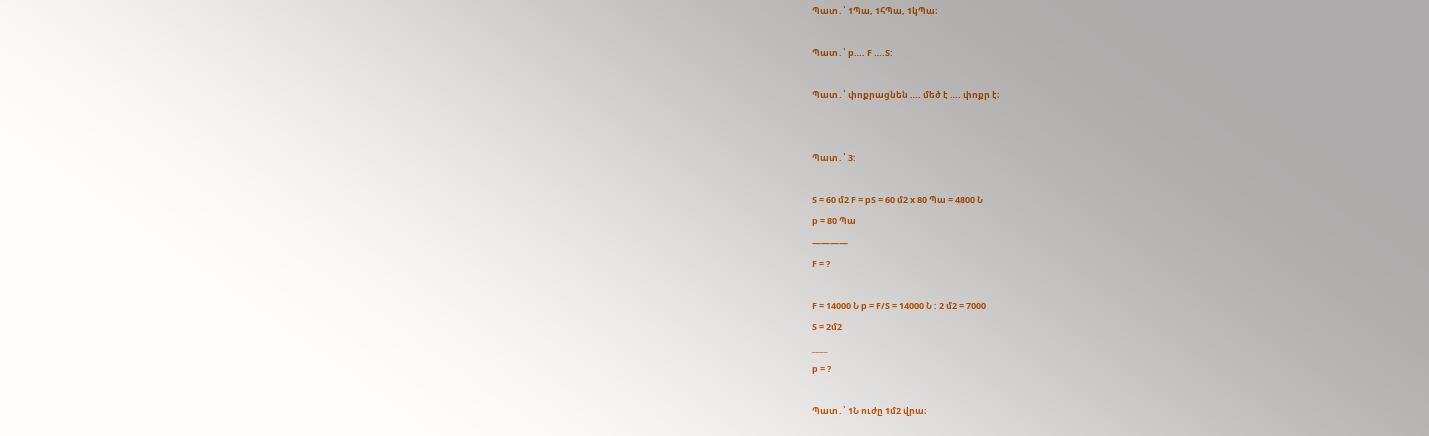Պատ․՝ 1Պա, 1հՊա, 1կՊա։

Պատ․՝ p…. F ….S:

Պատ․՝ փոքրացնեն …. մեծ է …. փոքր է։


Պատ․՝ 3:

S = 60 մ2 F = pS = 60 մ2 x 80 Պա = 4800 Ն
p = 80 Պա
————
F = ?

F = 14000 Ն p = F/S = 14000 Ն : 2 մ2 = 7000
S = 2մ2
____
p = ?

Պատ․՝ 1Ն ուժը 1մ2 վրա։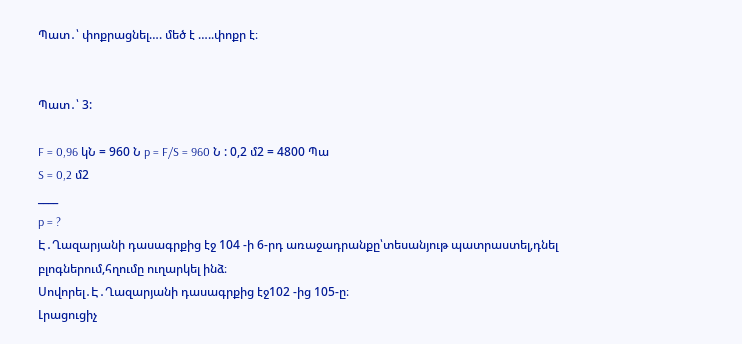Պատ․՝ փոքրացնել…. մեծ է …..փոքր է։


Պատ․՝ 3:

F = 0,96 կՆ = 960 Ն p = F/S = 960 Ն : 0,2 մ2 = 4800 Պա
S = 0,2 մ2
____
p = ?
Է․Ղազարյանի դասագրքից էջ 104 -ի 6-րդ առաջադրանքը՝տեսանյութ պատրաստել,դնել բլոգներում,հղումը ուղարկել ինձ։
Սովորել․Է․Ղազարյանի դասագրքից էջ102 -ից 105-ը։
Լրացուցիչ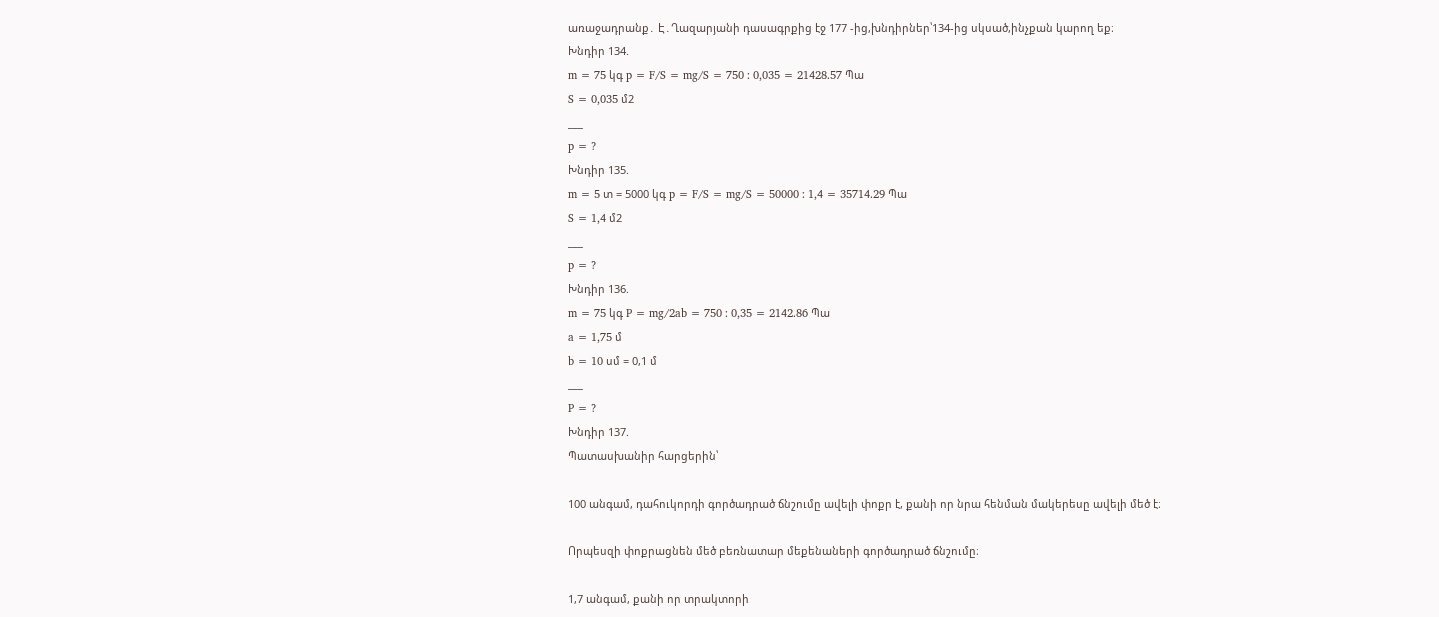առաջադրանք․ Է․Ղազարյանի դասագրքից էջ 177 -ից,խնդիրներ՝134-ից սկսած,ինչքան կարող եք։
Խնդիր 134.
m = 75 կգ p = F/S = mg/S = 750 : 0,035 = 21428.57 Պա
S = 0,035 մ2
___
p = ?
Խնդիր 135.
m = 5 տ = 5000 կգ p = F/S = mg/S = 50000 : 1,4 = 35714.29 Պա
S = 1,4 մ2
___
p = ?
Խնդիր 136.
m = 75 կգ P = mg/2ab = 750 : 0,35 = 2142.86 Պա
a = 1,75 մ
b = 10 սմ = 0,1 մ
___
P = ?
Խնդիր 137.
Պատասխանիր հարցերին՝

100 անգամ, դահուկորդի գործադրած ճնշումը ավելի փոքր է, քանի որ նրա հենման մակերեսը ավելի մեծ է։

Որպեսզի փոքրացնեն մեծ բեռնատար մեքենաների գործադրած ճնշումը։

1,7 անգամ, քանի որ տրակտորի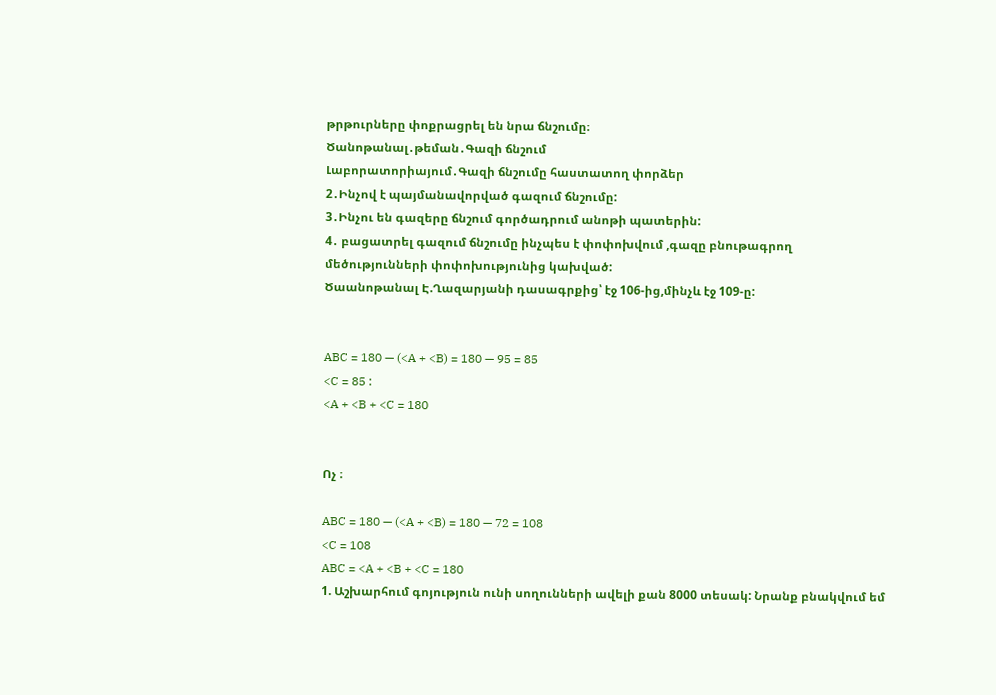թրթուրները փոքրացրել են նրա ճնշումը։
Ծանոթանալ․թեման․Գազի ճնշում
Լաբորատորիայում․Գազի ճնշումը հաստատող փորձեր
2․Ինչով է պայմանավորված գազում ճնշումը:
3․Ինչու են գազերը ճնշում գործադրում անոթի պատերին:
4․ բացատրել գազում ճնշումը ինչպես է փոփոխվում ,գազը բնութագրող մեծությունների փոփոխությունից կախված:
Ծաանոթանալ Է.Ղազարյանի դասագրքից՝ էջ 106-ից,մինչև էջ 109-ը:


ABC = 180 — (<A + <B) = 180 — 95 = 85
<C = 85 :
<A + <B + <C = 180


Ոչ ։

ABC = 180 — (<A + <B) = 180 — 72 = 108
<C = 108
ABC = <A + <B + <C = 180
1. Աշխարհում գոյություն ունի սողունների ավելի քան 8000 տեսակ: Նրանք բնակվում եմ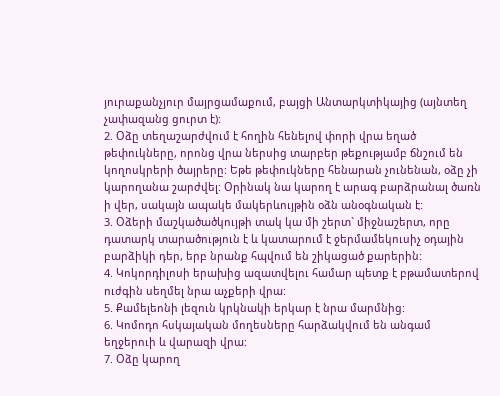յուրաքանչյուր մայրցամաքում, բայցի Անտարկտիկայից (այնտեղ չափազանց ցուրտ է):
2. Օձը տեղաշարժվում է հողին հենելով փորի վրա եղած թեփուկները, որոնց վրա ներսից տարբեր թեքությամբ ճնշում են կողոսկրերի ծայրերը: Եթե թեփուկները հենարան չունենան, օձը չի կարողանա շարժվել: Օրինակ նա կարող է արագ բարձրանալ ծառն ի վեր, սակայն ապակե մակերևույթին օձն անօգնական է:
3. Օձերի մաշկածածկույթի տակ կա մի շերտ` միջնաշերտ, որը դատարկ տարածություն է և կատարում է ջերմամեկուսիչ օդային բարձիկի դեր, երբ նրանք հպվում են շիկացած քարերին:
4. Կոկորդիլոսի երախից ազատվելու համար պետք է բթամատերով ուժգին սեղմել նրա աչքերի վրա:
5. Քամելեոնի լեզուն կրկնակի երկար է նրա մարմնից:
6. Կոմոդո հսկայական մողեսները հարձակվում են անգամ եղջերուի և վարազի վրա:
7. Օձը կարող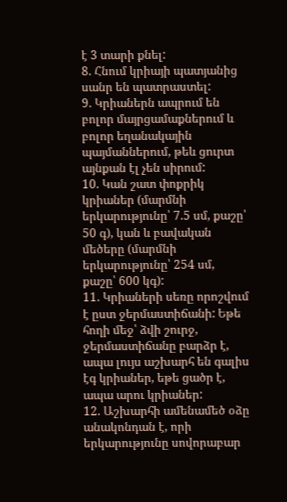է 3 տարի քնել:
8. Հնում կրիայի պատյանից սանր են պատրաստել:
9. Կրիաներն ապրում են բոլոր մայրցամաքներում և բոլոր եղանակային պայմաններում, թեև ցուրտ այնքան էլ չեն սիրում:
10. Կան շատ փոքրիկ կրիաներ (մարմնի երկարությունը՝ 7.5 սմ, քաշը՝ 50 գ), կան և բավական մեծերը (մարմնի երկարությունը՝ 254 սմ, քաշը՝ 600 կգ):
11. Կրիաների սեռը որոշվում է ըստ ջերմաստիճանի: Եթե հողի մեջ՝ ձվի շուրջ, ջերմաստիճանը բարձր է, ապա լույս աշխարհ են գալիս էգ կրիաներ, եթե ցածր է, ապա արու կրիաներ:
12. Աշխարհի ամենամեծ օձը անակոնդան է, որի երկարությունը սովորաբար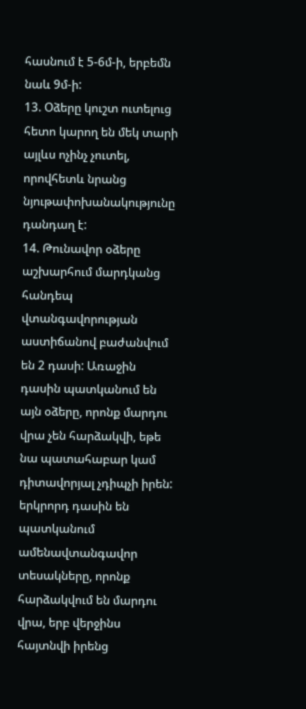հասնում է 5-6մ-ի, երբեմն նաև 9մ-ի:
13. Օձերը կուշտ ուտելուց հետո կարող են մեկ տարի այլևս ոչինչ չուտել, որովհետև նրանց նյութափոխանակությունը դանդաղ է:
14. Թունավոր օձերը աշխարհում մարդկանց հանդեպ վտանգավորության աստիճանով բաժանվում են 2 դասի: Առաջին դասին պատկանում են այն օձերը, որոնք մարդու վրա չեն հարձակվի, եթե նա պատահաբար կամ դիտավորյալ չդիպչի իրեն: երկրորդ դասին են պատկանում ամենավտանգավոր տեսակները, որոնք հարձակվում են մարդու վրա, երբ վերջինս հայտնվի իրենց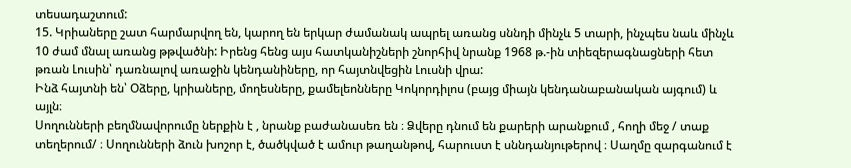տեսադաշտում:
15. Կրիաները շատ հարմարվող են, կարող են երկար ժամանակ ապրել առանց սննդի մինչև 5 տարի, ինչպես նաև մինչև 10 ժամ մնալ առանց թթվածնի: Իրենց հենց այս հատկանիշների շնորհիվ նրանք 1968 թ.-ին տիեզերագնացների հետ թռան Լուսին՝ դառնալով առաջին կենդանիները, որ հայտնվեցին Լուսնի վրա:
Ինձ հայտնի են՝ Օձերը, կրիաները, մողեսները, քամելեոնները Կոկորդիլոս (բայց միայն կենդանաբանական այգում) և այլն։
Սողունների բեղմնավորումը ներքին է , նրանք բաժանասեռ են ։ Ձվերը դնում են քարերի արանքում , հողի մեջ / տաք տեղերում/ ։ Սողունների ձուն խոշոր է, ծածկված է ամուր թաղանթով, հարուստ է սննդանյութերով ։ Սաղմը զարգանում է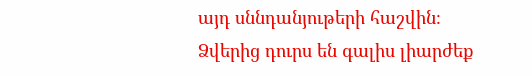այդ սննդանյութերի հաշվին։ Ձվերից դուրս են գալիս լիարժեք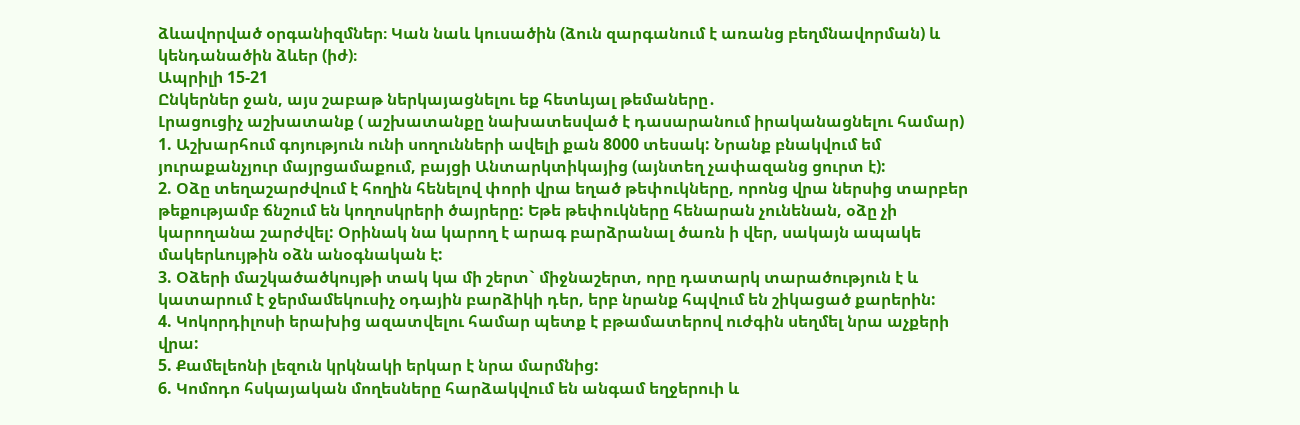ձևավորված օրգանիզմներ։ Կան նաև կուսածին (ձուն զարգանում է առանց բեղմնավորման) և կենդանածին ձևեր (իժ)։
Ապրիլի 15-21
Ընկերներ ջան, այս շաբաթ ներկայացնելու եք հետևյալ թեմաները․
Լրացուցիչ աշխատանք ( աշխատանքը նախատեսված է դասարանում իրականացնելու համար)
1. Աշխարհում գոյություն ունի սողունների ավելի քան 8000 տեսակ: Նրանք բնակվում եմ յուրաքանչյուր մայրցամաքում, բայցի Անտարկտիկայից (այնտեղ չափազանց ցուրտ է):
2. Օձը տեղաշարժվում է հողին հենելով փորի վրա եղած թեփուկները, որոնց վրա ներսից տարբեր թեքությամբ ճնշում են կողոսկրերի ծայրերը: Եթե թեփուկները հենարան չունենան, օձը չի կարողանա շարժվել: Օրինակ նա կարող է արագ բարձրանալ ծառն ի վեր, սակայն ապակե մակերևույթին օձն անօգնական է:
3. Օձերի մաշկածածկույթի տակ կա մի շերտ` միջնաշերտ, որը դատարկ տարածություն է և կատարում է ջերմամեկուսիչ օդային բարձիկի դեր, երբ նրանք հպվում են շիկացած քարերին:
4. Կոկորդիլոսի երախից ազատվելու համար պետք է բթամատերով ուժգին սեղմել նրա աչքերի վրա:
5. Քամելեոնի լեզուն կրկնակի երկար է նրա մարմնից:
6. Կոմոդո հսկայական մողեսները հարձակվում են անգամ եղջերուի և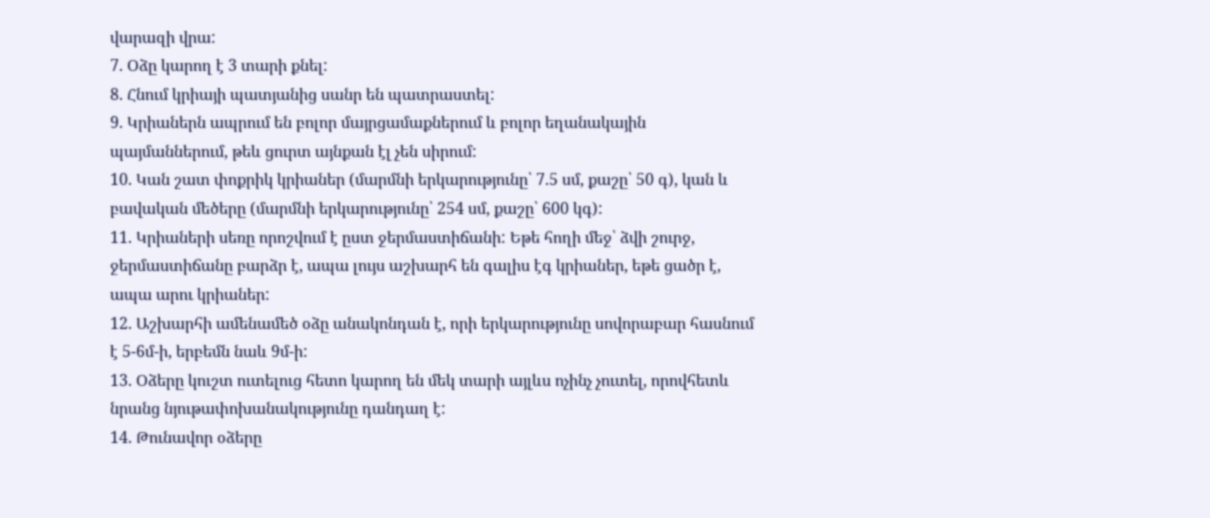վարազի վրա:
7. Օձը կարող է 3 տարի քնել:
8. Հնում կրիայի պատյանից սանր են պատրաստել:
9. Կրիաներն ապրում են բոլոր մայրցամաքներում և բոլոր եղանակային պայմաններում, թեև ցուրտ այնքան էլ չեն սիրում:
10. Կան շատ փոքրիկ կրիաներ (մարմնի երկարությունը՝ 7.5 սմ, քաշը՝ 50 գ), կան և բավական մեծերը (մարմնի երկարությունը՝ 254 սմ, քաշը՝ 600 կգ):
11. Կրիաների սեռը որոշվում է ըստ ջերմաստիճանի: Եթե հողի մեջ՝ ձվի շուրջ, ջերմաստիճանը բարձր է, ապա լույս աշխարհ են գալիս էգ կրիաներ, եթե ցածր է, ապա արու կրիաներ:
12. Աշխարհի ամենամեծ օձը անակոնդան է, որի երկարությունը սովորաբար հասնում է 5-6մ-ի, երբեմն նաև 9մ-ի:
13. Օձերը կուշտ ուտելուց հետո կարող են մեկ տարի այլևս ոչինչ չուտել, որովհետև նրանց նյութափոխանակությունը դանդաղ է:
14. Թունավոր օձերը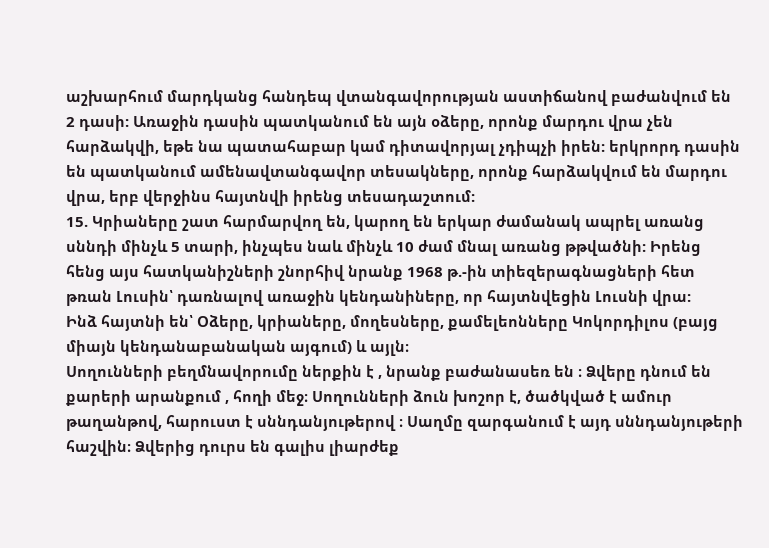աշխարհում մարդկանց հանդեպ վտանգավորության աստիճանով բաժանվում են 2 դասի: Առաջին դասին պատկանում են այն օձերը, որոնք մարդու վրա չեն հարձակվի, եթե նա պատահաբար կամ դիտավորյալ չդիպչի իրեն: երկրորդ դասին են պատկանում ամենավտանգավոր տեսակները, որոնք հարձակվում են մարդու վրա, երբ վերջինս հայտնվի իրենց տեսադաշտում:
15. Կրիաները շատ հարմարվող են, կարող են երկար ժամանակ ապրել առանց սննդի մինչև 5 տարի, ինչպես նաև մինչև 10 ժամ մնալ առանց թթվածնի: Իրենց հենց այս հատկանիշների շնորհիվ նրանք 1968 թ.-ին տիեզերագնացների հետ թռան Լուսին՝ դառնալով առաջին կենդանիները, որ հայտնվեցին Լուսնի վրա:
Ինձ հայտնի են՝ Օձերը, կրիաները, մողեսները, քամելեոնները Կոկորդիլոս (բայց միայն կենդանաբանական այգում) և այլն։
Սողունների բեղմնավորումը ներքին է , նրանք բաժանասեռ են ։ Ձվերը դնում են քարերի արանքում , հողի մեջ։ Սողունների ձուն խոշոր է, ծածկված է ամուր թաղանթով, հարուստ է սննդանյութերով ։ Սաղմը զարգանում է այդ սննդանյութերի հաշվին։ Ձվերից դուրս են գալիս լիարժեք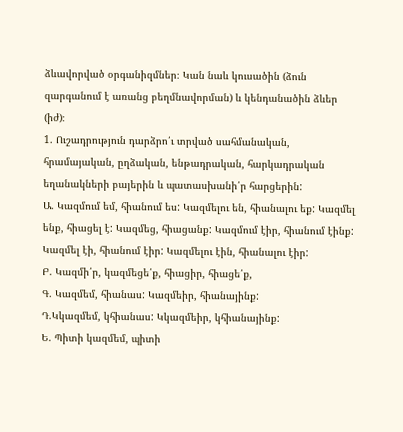ձևավորված օրգանիզմներ։ Կան նաև կուսածին (ձուն զարգանում է առանց բեղմնավորման) և կենդանածին ձևեր (իժ)։
1. Ուշադրություն դարձրո՛ւ տրված սահմանական, հրամայական, ըղձական, ենթադրական, հարկադրական եղանակների բայերին և պատասխանի՛ր հարցերին:
Ա. Կազմում եմ, հիանում ես: Կազմելու են, հիանալու եք: Կազմել ենք, հիացել է: Կազմեց, հիացանք: Կազմում էիր, հիանում էինք: Կազմել էի, հիանում էիր: Կազմելու էին, հիանալու էիր:
Բ. Կազմի՛ր, կազմեցե՛ք, հիացիր, հիացե՛ք,
Գ. Կազմեմ, հիանաս: Կազմեիր, հիանայինք:
Դ.Կկազմեմ, կհիանաս: Կկազմեիր, կհիանայինք:
Ե. Պիտի կազմեմ, պիտի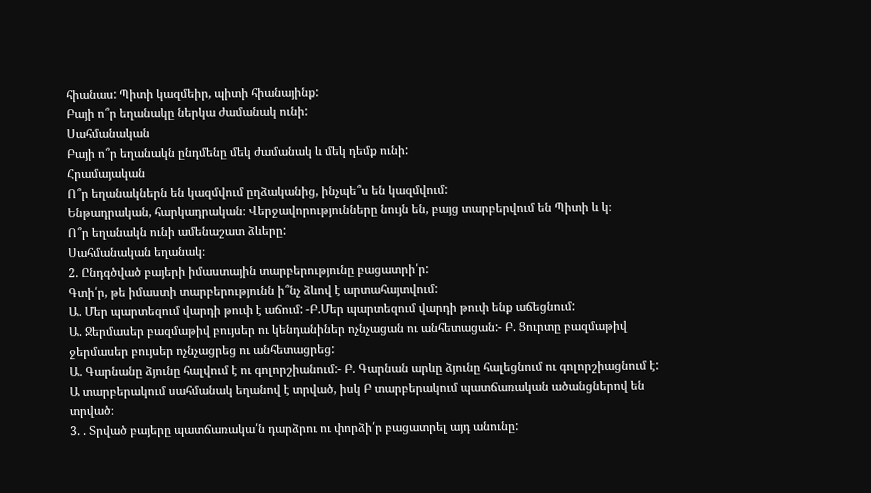հիանաս: Պիտի կազմեիր, պիտի հիանայինք:
Բայի ո՞ր եղանակը ներկա ժամանակ ունի:
Սահմանական
Բայի ո՞ր եղանակն ընդմենը մեկ ժամանակ և մեկ դեմք ունի:
Հրամայական
Ո՞ր եղանակներն են կազմվում ըղձականից, ինչպե՞ս են կազմվում:
Ենթադրական, հարկադրական։ Վերջավորությունները նույն են, բայց տարբերվում են Պիտի և կ։
Ո՞ր եղանակն ունի ամենաշատ ձևերը:
Սահմանական եղանակ։
2. Ընդգծված բայերի իմաստային տարբերությունը բացատրի՛ր:
Գտի՛ր, թե իմաստի տարբերությունն ի՞նչ ձևով է արտահայտվում:
Ա. Մեր պարտեզում վարդի թուփ է աճում: -Բ.Մեր պարտեզում վարդի թուփ ենք աճեցնում:
Ա. Ջերմասեր բազմաթիվ բույսեր ու կենդանիներ ոչնչացան ու անհետացան:- Բ. Ցուրտը բազմաթիվ ջերմասեր բույսեր ոչնչացրեց ու անհետացրեց:
Ա. Գարնանը ձյունը հալվում է ու գոլորշիանում:- Բ. Գարնան արևը ձյունը հալեցնում ու գոլորշիացնում է:
Ա տարբերակում սահմանակ եղանով է տրված, իսկ Բ տարբերակում պատճառական ածանցներով են տրված։
3. . Տրված բայերը պատճառակա՛ն դարձրու ու փորձի՛ր բացատրել այդ անունը: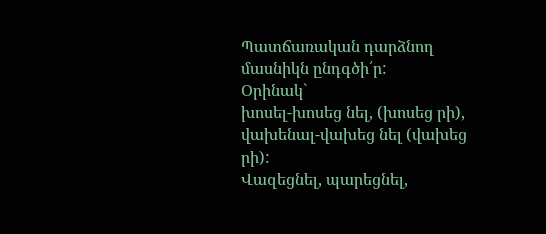Պատճառական դարձնող մասնիկն ընդգծի՛ր:
Օրինակ`
խոսել-խոսեց նել, (խոսեց րի), վախենալ-վախեց նել (վախեց րի):
Վազեցնել, պարեցնել,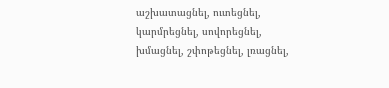աշխատացնել, ուտեցնել, կարմրեցնել, սովորեցնել, խմացնել, շփոթեցնել, լռացնել,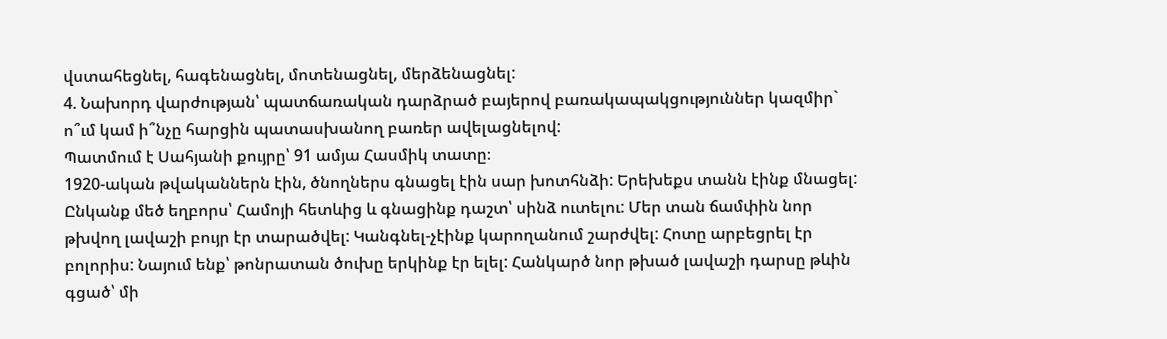վստահեցնել, հագենացնել, մոտենացնել, մերձենացնել:
4. Նախորդ վարժության՝ պատճառական դարձրած բայերով բառակապակցություններ կազմիր` ո՞ւմ կամ ի՞նչը հարցին պատասխանող բառեր ավելացնելով:
Պատմում է Սահյանի քույրը՝ 91 ամյա Հասմիկ տատը։
1920-ական թվականներն էին, ծնողներս գնացել էին սար խոտհնձի: Երեխեքս տանն էինք մնացել: Ընկանք մեծ եղբորս՝ Համոյի հետևից և գնացինք դաշտ՝ սինձ ուտելու: Մեր տան ճամփին նոր թխվող լավաշի բույր էր տարածվել: Կանգնել-չէինք կարողանում շարժվել: Հոտը արբեցրել էր բոլորիս: Նայում ենք՝ թոնրատան ծուխը երկինք էր ելել: Հանկարծ նոր թխած լավաշի դարսը թևին գցած՝ մի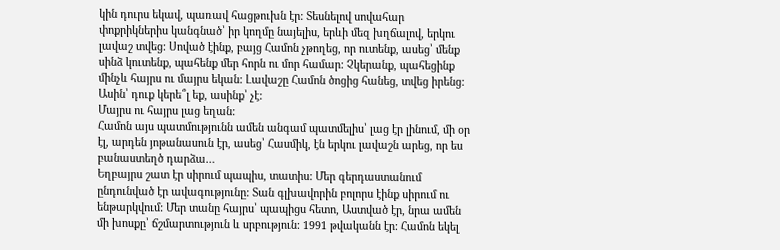կին դուրս եկավ, պառավ հացթուխն էր: Տեսնելով սովահար փոքրիկներիս կանգնած՝ իր կողմը նայելիս, երևի մեզ խղճալով, երկու լավաշ տվեց: Սոված էինք, բայց Համոն չթողեց, որ ուտենք, ասեց՝ մենք սինձ կուտենք, պահենք մեր հորն ու մոր համար: Չկերանք, պահեցինք մինչև հայրս ու մայրս եկան: Լավաշը Համոն ծոցից հանեց, տվեց իրենց:
Ասին՝ դուք կերե՞լ եք, ասինք՝ չէ:
Մայրս ու հայրս լաց եղան:
Համոն այս պատմությունն ամեն անգամ պատմելիս՝ լաց էր լինում, մի օր էլ, արդեն յոթանասուն էր, ասեց՝ Հասմիկ, էն երկու լավաշն արեց, որ ես բանաստեղծ դարձա…
Եղբայրս շատ էր սիրում պապիս, տատիս: Մեր գերդաստանում ընդունված էր ավագությունը: Տան գլխավորին բոլորս էինք սիրում ու ենթարկվում: Մեր տանը հայրս՝ պապիցս հետո, Աստված էր, նրա ամեն մի խոսքը՝ ճշմարտություն և սրբություն: 1991 թվականն էր: Համոն եկել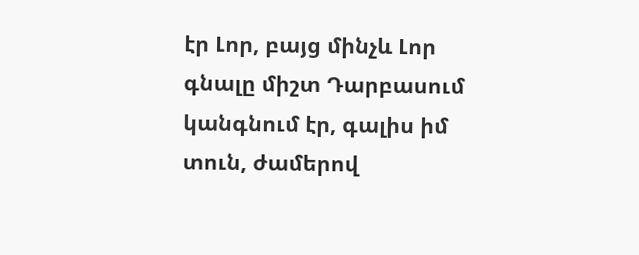էր Լոր, բայց մինչև Լոր գնալը միշտ Դարբասում կանգնում էր, գալիս իմ տուն, ժամերով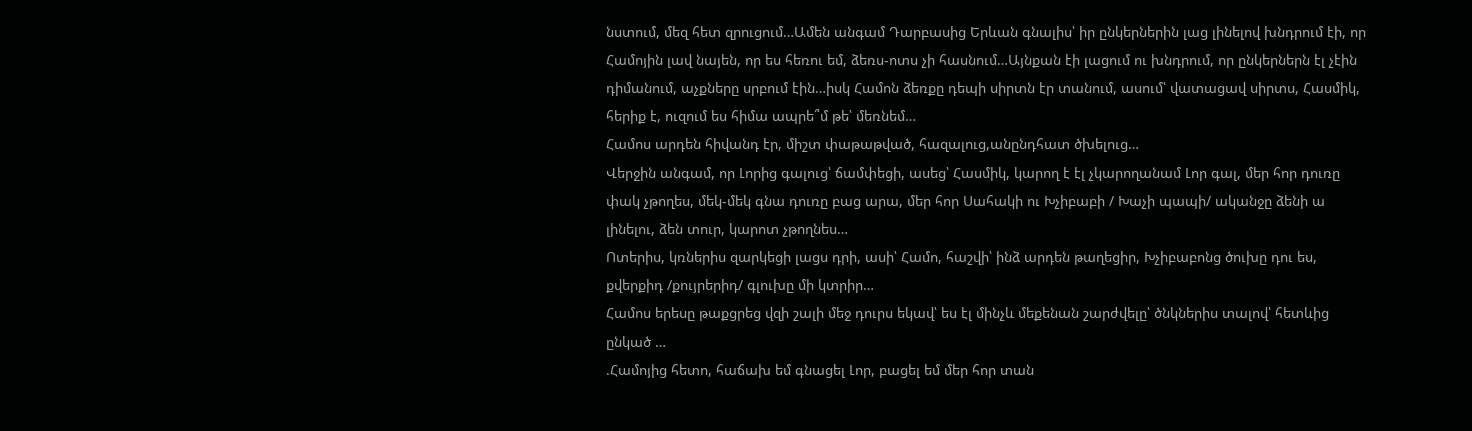նստում, մեզ հետ զրուցում…Ամեն անգամ Դարբասից Երևան գնալիս՝ իր ընկերներին լաց լինելով խնդրում էի, որ Համոյին լավ նայեն, որ ես հեռու եմ, ձեռս-ոտս չի հասնում…Այնքան էի լացում ու խնդրում, որ ընկերներն էլ չէին դիմանում, աչքները սրբում էին…իսկ Համոն ձեռքը դեպի սիրտն էր տանում, ասում՝ վատացավ սիրտս, Հասմիկ, հերիք է, ուզում ես հիմա ապրե՞մ թե՝ մեռնեմ…
Համոս արդեն հիվանդ էր, միշտ փաթաթված, հազալուց,անընդհատ ծխելուց…
Վերջին անգամ, որ Լորից գալուց՝ ճամփեցի, ասեց՝ Հասմիկ, կարող է էլ չկարողանամ Լոր գալ, մեր հոր դուռը փակ չթողես, մեկ-մեկ գնա դուռը բաց արա, մեր հոր Սահակի ու Խչիբաբի / Խաչի պապի/ ականջը ձենի ա լինելու, ձեն տուր, կարոտ չթողնես…
Ոտերիս, կռներիս զարկեցի լացս դրի, ասի՝ Համո, հաշվի՝ ինձ արդեն թաղեցիր, Խչիբաբոնց ծուխը դու ես, քվերքիդ /քույրերիդ/ գլուխը մի կտրիր…
Համոս երեսը թաքցրեց վզի շալի մեջ դուրս եկավ՝ ես էլ մինչև մեքենան շարժվելը՝ ծնկներիս տալով՝ հետևից ընկած …
.Համոյից հետո, հաճախ եմ գնացել Լոր, բացել եմ մեր հոր տան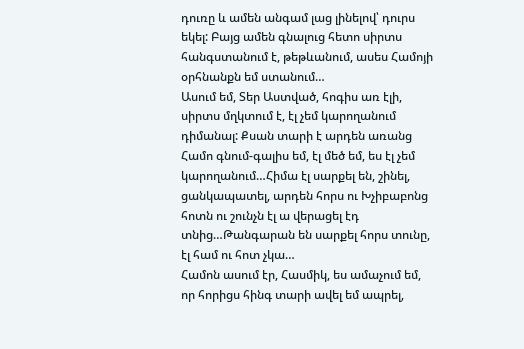դուռը և ամեն անգամ լաց լինելով՝ դուրս եկել: Բայց ամեն գնալուց հետո սիրտս հանգստանում է, թեթևանում, ասես Համոյի օրհնանքն եմ ստանում…
Ասում եմ, Տեր Աստված, հոգիս առ էլի, սիրտս մղկտում է, էլ չեմ կարողանում դիմանալ: Քսան տարի է արդեն առանց Համո գնում-գալիս եմ, էլ մեծ եմ, ես էլ չեմ կարողանում…Հիմա էլ սարքել են, շինել, ցանկապատել, արդեն հորս ու Խչիբաբոնց հոտն ու շունչն էլ ա վերացել էդ տնից…Թանգարան են սարքել հորս տունը, էլ համ ու հոտ չկա…
Համոն ասում էր, Հասմիկ, ես ամաչում եմ, որ հորիցս հինգ տարի ավել եմ ապրել,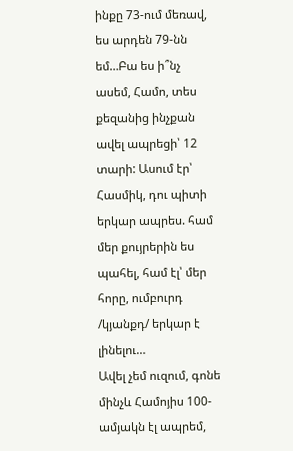ինքը 73-ում մեռավ, ես արդեն 79-նն եմ…Բա ես ի՞նչ ասեմ, Համո, տես քեզանից ինչքան ավել ապրեցի՝ 12 տարի: Ասում էր՝ Հասմիկ, դու պիտի երկար ապրես. համ մեր քույրերին ես պահել, համ էլ՝ մեր հորը, ումբուրդ /կյանքդ/ երկար է լինելու…
Ավել չեմ ուզում, գոնե մինչև Համոյիս 100-ամյակն էլ ապրեմ,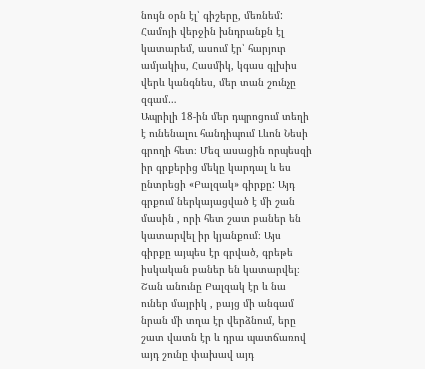նույն օրն էլ՝ գիշերը, մեռնեմ:
Համոյի վերջին խնդրանքն էլ կատարեմ, ասում էր՝ հարյուր ամյակիս, Հասմիկ, կգաս գլխիս վերև կանգնես, մեր տան շունչը զգամ…
Ապրիլի 18-ին մեր դպրոցում տեղի է ունենալու հանդիպում Լևոն Նեսի գրողի հետ։ Մեզ ասացին որպեսզի իր գրքերից մեկը կարդալ և ես ընտրեցի «Բալզակ» գիրքը: Այդ գրքում ներկայացված է մի շան մասին , որի հետ շատ բաներ են կատարվել իր կյանքում։ Այս գիրքը այպես էր գրված, գրեթե իսկական բաներ են կատարվել։ Շան անունը Բալզակ էր և նա ուներ մայրիկ , բայց մի անգամ նրան մի տղա էր վերձնում, երը շատ վատն էր և դրա պատճառով այդ շունը փախավ այդ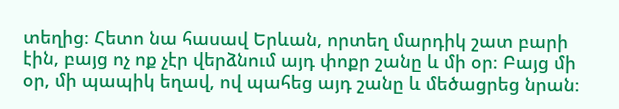տեղից։ Հետո նա հասավ Երևան, որտեղ մարդիկ շատ բարի էին, բայց ոչ ոք չէր վերձնում այդ փոքր շանը և մի օր։ Բայց մի օր, մի պապիկ եղավ, ով պահեց այդ շանը և մեծացրեց նրան։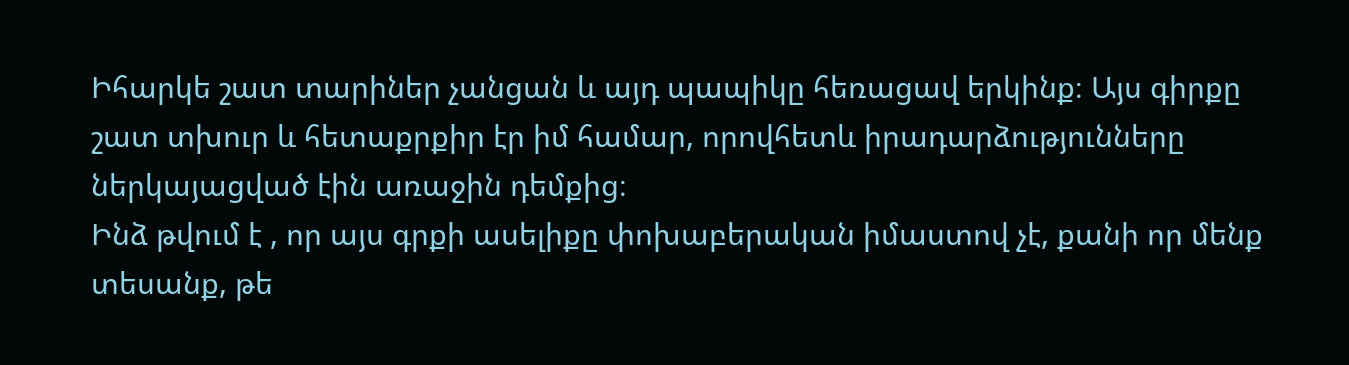Իհարկե շատ տարիներ չանցան և այդ պապիկը հեռացավ երկինք։ Այս գիրքը շատ տխուր և հետաքրքիր էր իմ համար, որովհետև իրադարձությունները ներկայացված էին առաջին դեմքից։
Ինձ թվում է , որ այս գրքի ասելիքը փոխաբերական իմաստով չէ, քանի որ մենք տեսանք, թե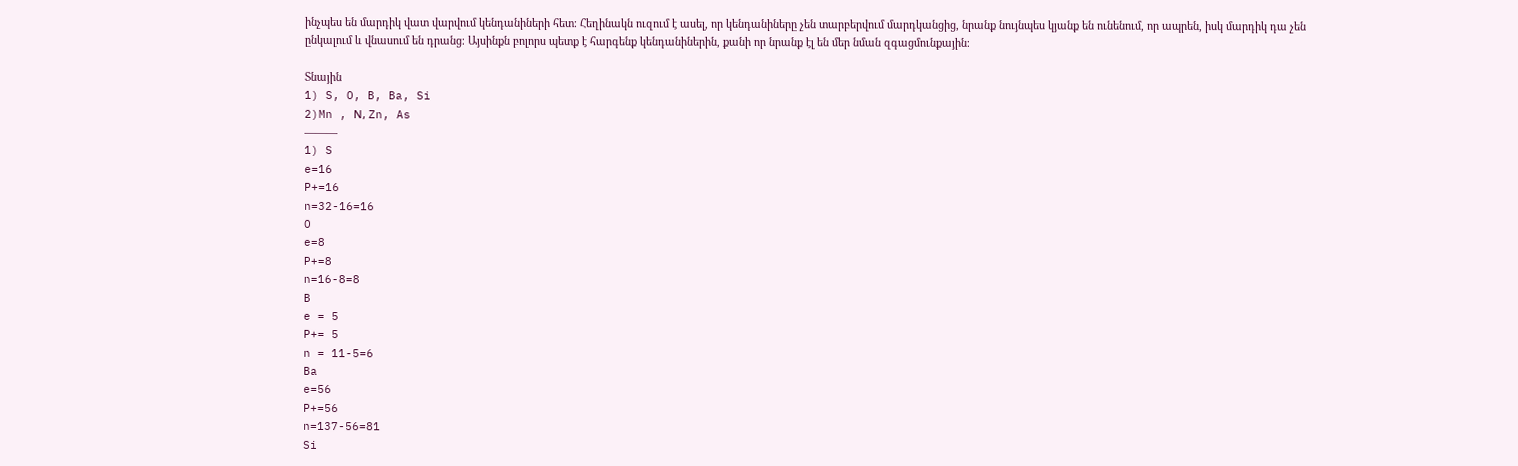ինչպես են մարդիկ վատ վարվում կենդանիների հետ։ Հեղինակն ուզում է ասել, որ կենդանիները չեն տարբերվում մարդկանցից, նրանք նույնպես կյանք են ունենում, որ ապրեն, իսկ մարդիկ դա չեն ընկալում և վնասում են դրանց։ Այսինքն բոլորս պետք է հարգենք կենդանիներին, քանի որ նրանք էլ են մեր նման զգացմունքային։

Տնային
1) S, O, B, Ba, Si
2)Mn , Ν, Zn, As
———
1) S
e=16
P+=16
n=32-16=16
O
e=8
P+=8
n=16-8=8
B
e = 5
P+= 5
n = 11-5=6
Ba
e=56
P+=56
n=137-56=81
Si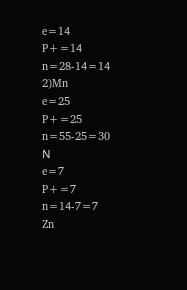e=14
P+=14
n=28-14=14
2)Mn
e=25
P+=25
n=55-25=30
Ν
e=7
P+=7
n=14-7=7
Zn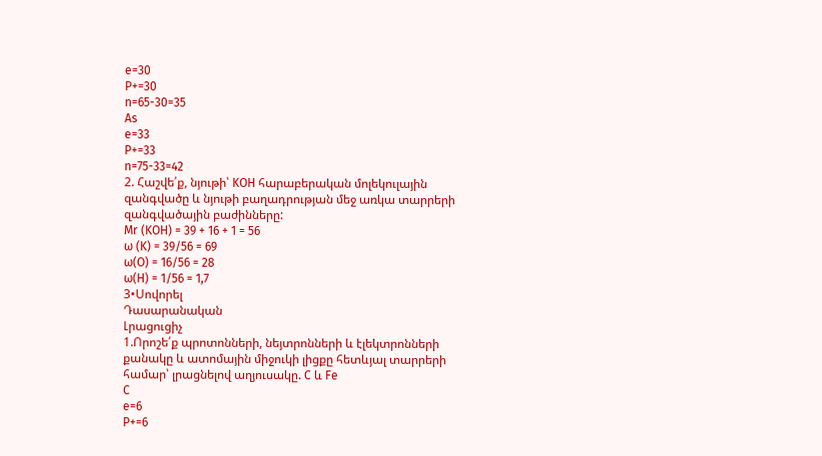e=30
P+=30
n=65-30=35
As
e=33
P+=33
n=75-33=42
2. Հաշվե՛ք, նյութի՝ KOH հարաբերական մոլեկուլային զանգվածը և նյութի բաղադրության մեջ առկա տարրերի զանգվածային բաժինները:
Mr (KOH) = 39 + 16 + 1 = 56
ω (K) = 39/56 = 69
ω(O) = 16/56 = 28
ω(H) = 1/56 = 1,7
3•Սովորել
Դասարանական
Լրացուցիչ
1.Որոշե՛ք պրոտոնների, նեյտրոնների և էլեկտրոնների քանակը և ատոմային միջուկի լիցքը հետևյալ տարրերի համար՝ լրացնելով աղյուսակը. C և Fe
C
e=6
P+=6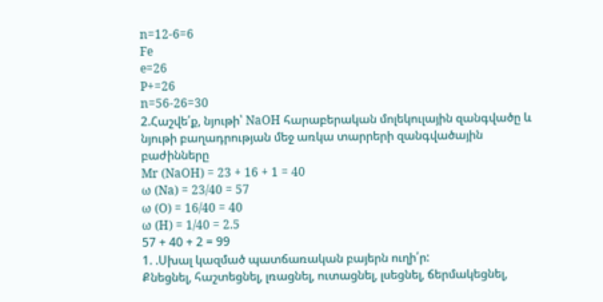n=12-6=6
Fe
e=26
P+=26
n=56-26=30
2.Հաշվե՛ք, նյութի՝ NaOH հարաբերական մոլեկուլային զանգվածը և նյութի բաղադրության մեջ առկա տարրերի զանգվածային բաժինները
Mr (NaOH) = 23 + 16 + 1 = 40
ω (Na) = 23/40 = 57
ω (O) = 16/40 = 40
ω (H) = 1/40 = 2.5
57 + 40 + 2 = 99
1. .Սխալ կազմած պատճառական բայերն ուղի՛ր:
Քնեցնել, հաշտեցնել, լռացնել, ուտացնել, լսեցնել, ճերմակեցնել,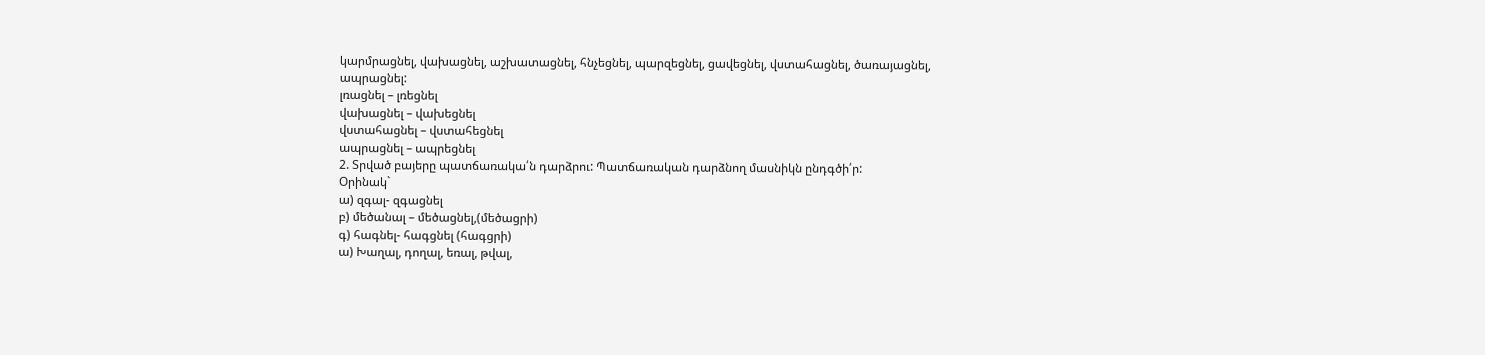կարմրացնել, վախացնել, աշխատացնել, հնչեցնել, պարզեցնել, ցավեցնել, վստահացնել, ծառայացնել, ապրացնել:
լռացնել – լռեցնել
վախացնել – վախեցնել
վստահացնել – վստահեցնել
ապրացնել – ապրեցնել
2. Տրված բայերը պատճառակա՛ն դարձրու: Պատճառական դարձնող մասնիկն ընդգծի՛ր:
Օրինակ`
ա) զգալ- զգացնել
բ) մեծանալ – մեծացնել,(մեծացրի)
գ) հագնել- հագցնել (հագցրի)
ա) Խաղալ, դողալ, եռալ, թվալ,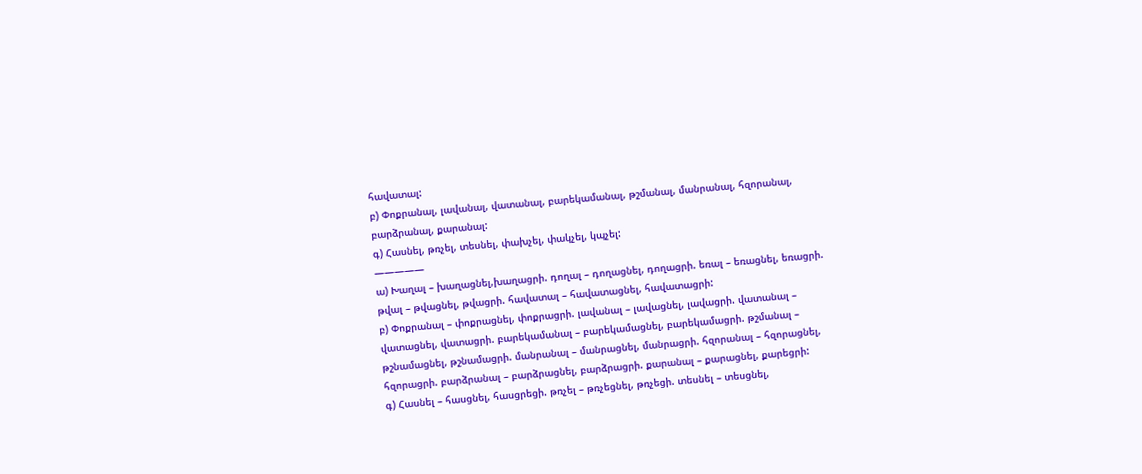հավատալ:
բ) Փոքրանալ, լավանալ, վատանալ, բարեկամանալ, թշմանալ, մանրանալ, հզորանալ, բարձրանալ, քարանալ:
գ) Հասնել, թռչել, տեսնել, փախչել, փակչել, կպչել:
—————
ա) Խաղալ – խաղացնել,խաղացրի. դողալ – դողացնել, դողացրի. եռալ – եռացնել, եռացրի. թվալ – թվացնել, թվացրի. հավատալ – հավատացնել, հավատացրի:
բ) Փոքրանալ – փոքրացնել, փոքրացրի. լավանալ – լավացնել, լավացրի. վատանալ – վատացնել, վատացրի. բարեկամանալ – բարեկամացնել, բարեկամացրի. թշմանալ – թշնամացնել, թշնամացրի. մանրանալ – մանրացնել, մանրացրի. հզորանալ – հզորացնել, հզորացրի. բարձրանալ – բարձրացնել, բարձրացրի. քարանալ – քարացնել, քարեցրի:
գ) Հասնել – հասցնել, հասցրեցի. թռչել – թռչեցնել, թռչեցի. տեսնել – տեսցնել,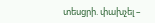տեսցրի. փախչել –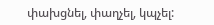փախցնել, փաղչել, կպչել: